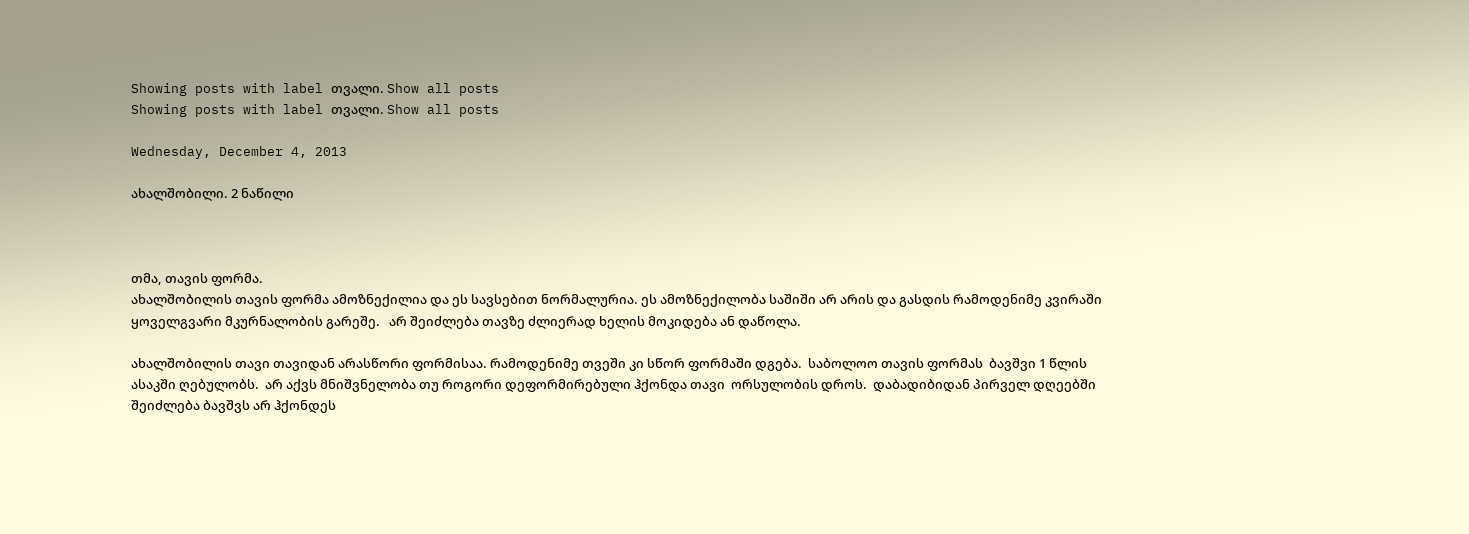Showing posts with label თვალი. Show all posts
Showing posts with label თვალი. Show all posts

Wednesday, December 4, 2013

ახალშობილი. 2 ნაწილი



თმა, თავის ფორმა.
ახალშობილის თავის ფორმა ამოზნექილია და ეს სავსებით ნორმალურია. ეს ამოზნექილობა საშიში არ არის და გასდის რამოდენიმე კვირაში ყოველგვარი მკურნალობის გარეშე.   არ შეიძლება თავზე ძლიერად ხელის მოკიდება ან დაწოლა.

ახალშობილის თავი თავიდან არასწორი ფორმისაა. რამოდენიმე თვეში კი სწორ ფორმაში დგება.  საბოლოო თავის ფორმას  ბავშვი 1 წლის ასაკში ღებულობს.  არ აქვს მნიშვნელობა თუ როგორი დეფორმირებული ჰქონდა თავი  ორსულობის დროს.  დაბადიბიდან პირველ დღეებში შეიძლება ბავშვს არ ჰქონდეს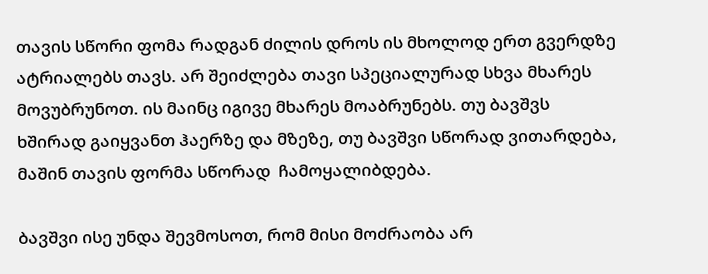თავის სწორი ფომა რადგან ძილის დროს ის მხოლოდ ერთ გვერდზე ატრიალებს თავს. არ შეიძლება თავი სპეციალურად სხვა მხარეს მოვუბრუნოთ. ის მაინც იგივე მხარეს მოაბრუნებს. თუ ბავშვს ხშირად გაიყვანთ ჰაერზე და მზეზე, თუ ბავშვი სწორად ვითარდება, მაშინ თავის ფორმა სწორად  ჩამოყალიბდება.

ბავშვი ისე უნდა შევმოსოთ, რომ მისი მოძრაობა არ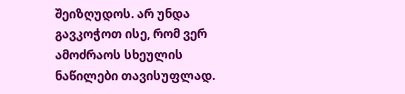შეიზღუდოს. არ უნდა გავკოჭოთ ისე, რომ ვერ ამოძრაოს სხეულის ნაწილები თავისუფლად.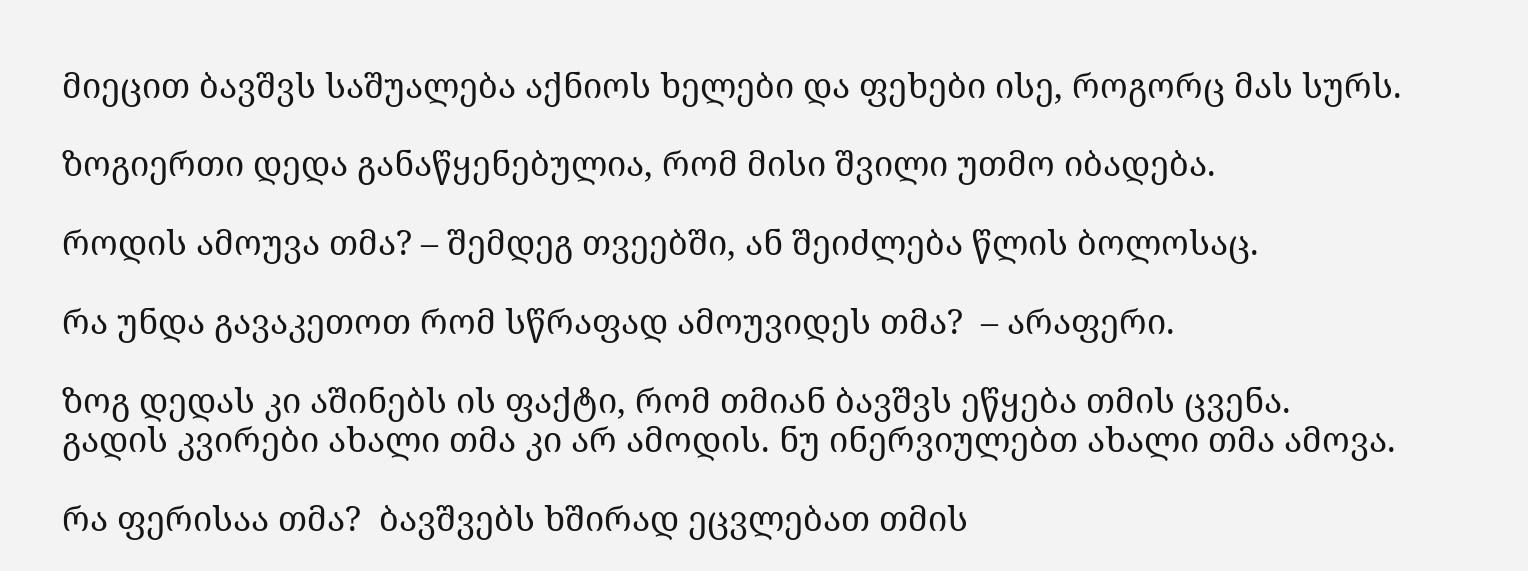მიეცით ბავშვს საშუალება აქნიოს ხელები და ფეხები ისე, როგორც მას სურს.

ზოგიერთი დედა განაწყენებულია, რომ მისი შვილი უთმო იბადება.

როდის ამოუვა თმა? – შემდეგ თვეებში, ან შეიძლება წლის ბოლოსაც.

რა უნდა გავაკეთოთ რომ სწრაფად ამოუვიდეს თმა?  – არაფერი.

ზოგ დედას კი აშინებს ის ფაქტი, რომ თმიან ბავშვს ეწყება თმის ცვენა.  გადის კვირები ახალი თმა კი არ ამოდის. ნუ ინერვიულებთ ახალი თმა ამოვა.

რა ფერისაა თმა?  ბავშვებს ხშირად ეცვლებათ თმის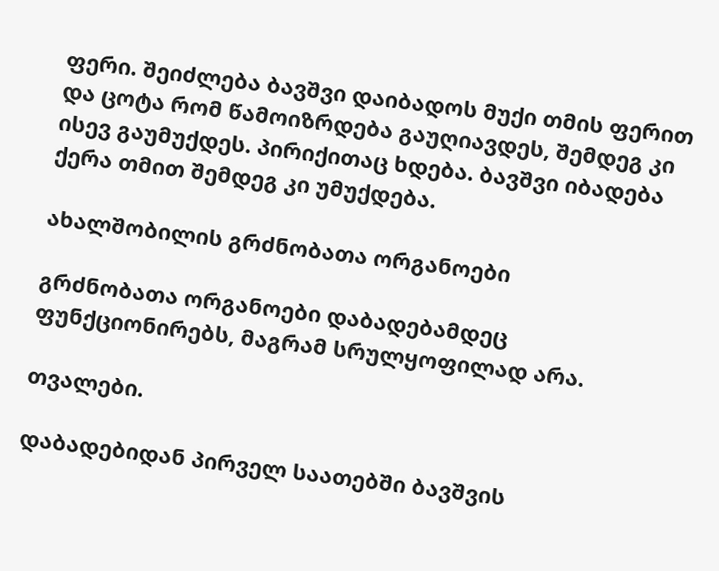ფერი. შეიძლება ბავშვი დაიბადოს მუქი თმის ფერით და ცოტა რომ წამოიზრდება გაუღიავდეს, შემდეგ კი ისევ გაუმუქდეს. პირიქითაც ხდება. ბავშვი იბადება ქერა თმით შემდეგ კი უმუქდება.

ახალშობილის გრძნობათა ორგანოები

გრძნობათა ორგანოები დაბადებამდეც ფუნქციონირებს, მაგრამ სრულყოფილად არა.

თვალები.

დაბადებიდან პირველ საათებში ბავშვის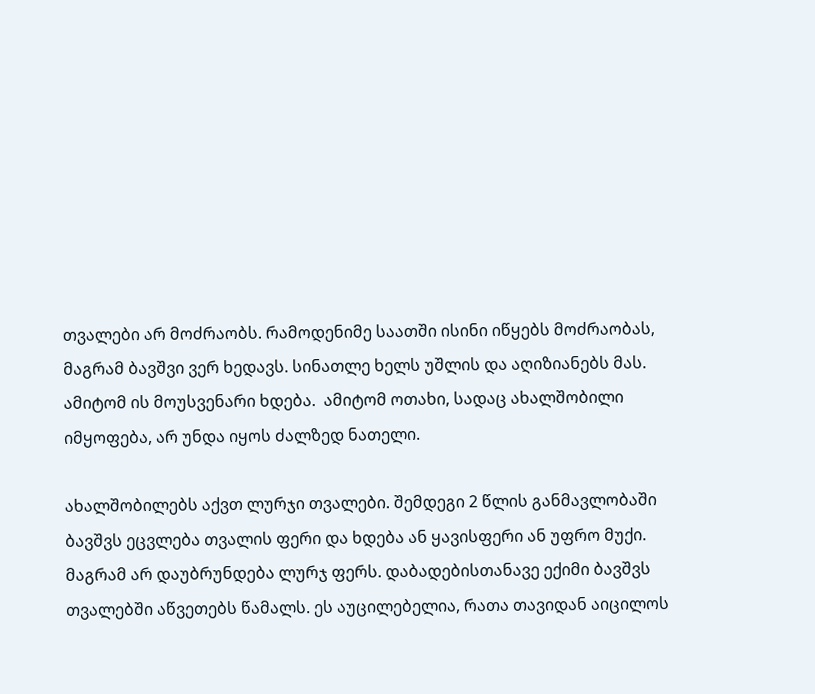თვალები არ მოძრაობს. რამოდენიმე საათში ისინი იწყებს მოძრაობას, მაგრამ ბავშვი ვერ ხედავს. სინათლე ხელს უშლის და აღიზიანებს მას. ამიტომ ის მოუსვენარი ხდება.  ამიტომ ოთახი, სადაც ახალშობილი იმყოფება, არ უნდა იყოს ძალზედ ნათელი.

ახალშობილებს აქვთ ლურჯი თვალები. შემდეგი 2 წლის განმავლობაში ბავშვს ეცვლება თვალის ფერი და ხდება ან ყავისფერი ან უფრო მუქი. მაგრამ არ დაუბრუნდება ლურჯ ფერს. დაბადებისთანავე ექიმი ბავშვს თვალებში აწვეთებს წამალს. ეს აუცილებელია, რათა თავიდან აიცილოს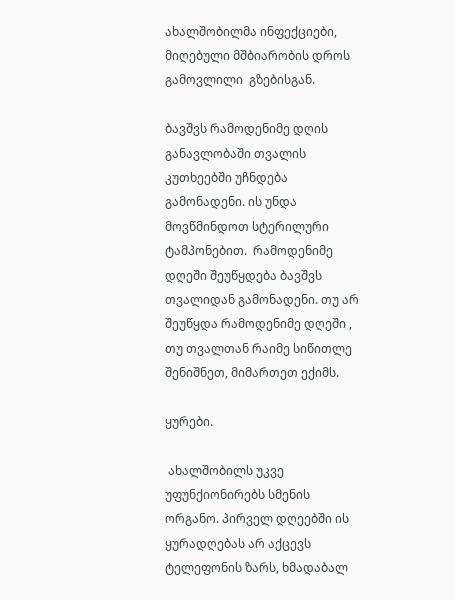ახალშობილმა ინფექციები, მიღებული მშბიარობის დროს გამოვლილი  გზებისგან.

ბავშვს რამოდენიმე დღის განავლობაში თვალის კუთხეებში უჩნდება გამონადენი. ის უნდა მოვწმინდოთ სტერილური ტამპონებით.  რამოდენიმე დღეში შეუწყდება ბავშვს თვალიდან გამონადენი. თუ არ შეუწყდა რამოდენიმე დღეში , თუ თვალთან რაიმე სიწითლე შენიშნეთ, მიმართეთ ექიმს.

ყურები.

 ახალშობილს უკვე უფუნქიონირებს სმენის ორგანო. პირველ დღეებში ის ყურადღებას არ აქცევს ტელეფონის ზარს, ხმადაბალ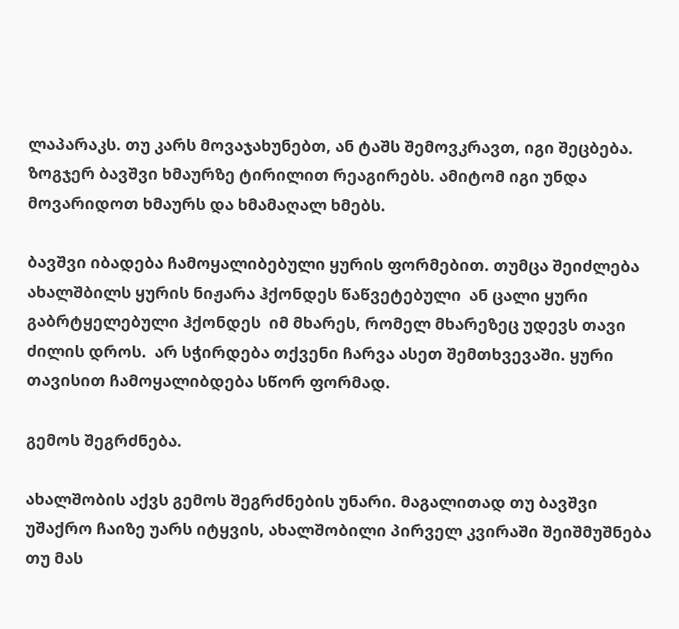ლაპარაკს. თუ კარს მოვაჯახუნებთ, ან ტაშს შემოვკრავთ, იგი შეცბება.  ზოგჯერ ბავშვი ხმაურზე ტირილით რეაგირებს. ამიტომ იგი უნდა მოვარიდოთ ხმაურს და ხმამაღალ ხმებს.

ბავშვი იბადება ჩამოყალიბებული ყურის ფორმებით. თუმცა შეიძლება ახალშბილს ყურის ნიჟარა ჰქონდეს წაწვეტებული  ან ცალი ყური  გაბრტყელებული ჰქონდეს  იმ მხარეს, რომელ მხარეზეც უდევს თავი ძილის დროს.  არ სჭირდება თქვენი ჩარვა ასეთ შემთხვევაში. ყური თავისით ჩამოყალიბდება სწორ ფორმად.

გემოს შეგრძნება.

ახალშობის აქვს გემოს შეგრძნების უნარი. მაგალითად თუ ბავშვი უშაქრო ჩაიზე უარს იტყვის, ახალშობილი პირველ კვირაში შეიშმუშნება თუ მას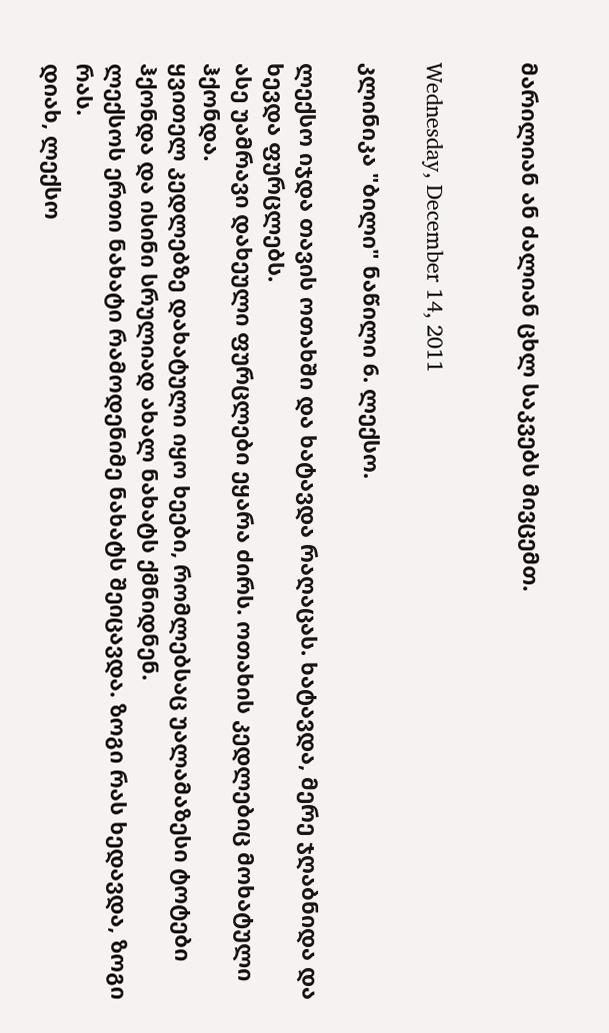მარილიან ან ძალიან ცხლ საკვებს მივცემთ.


Wednesday, December 14, 2011

კლინიკა "ბილი" ნაწილი 6. ლექსო.

ლექსო იჯდა თავის ოთახში და ხატავდა რაღაცას. ხატავდა, მერე ჯღაბნიდა და ხევდა ფურცლებს.
ასე უამრავი დახეული ფურცლები ეყარა ძირს. ოთახის კედლებიც მოხატული ჰქონდა.
ყვითელ კედლებზე დახატული იყო ხეები, რომლებსაც უალამაზესი ტოტები ჰქონდა და ისინი სრულიად ახალ ნახატს ქმნიდნენ.
ლექსოს ერთი ნახატი რამოდენიმე ნახატს შეიცავდა. ზოგი რას ხედავდა, ზოგი რას.
დიახ, ლექსო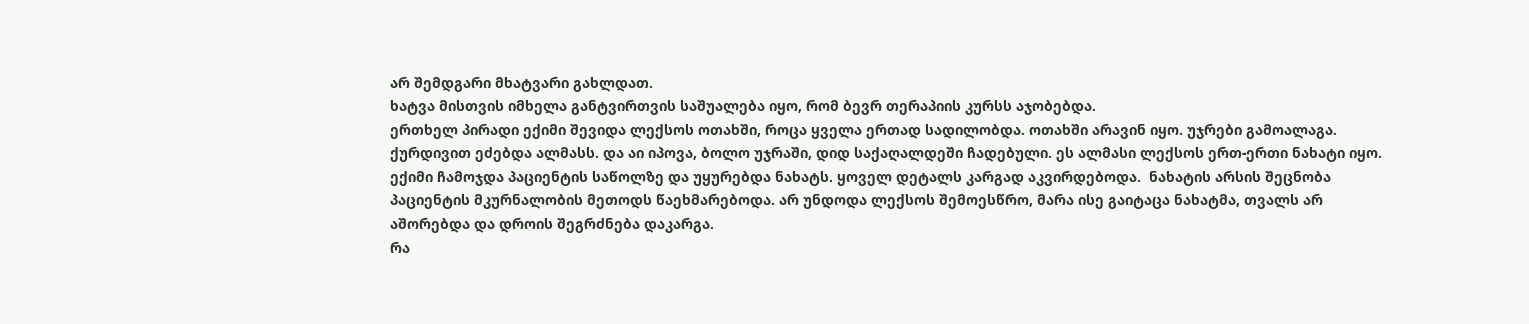არ შემდგარი მხატვარი გახლდათ.
ხატვა მისთვის იმხელა განტვირთვის საშუალება იყო, რომ ბევრ თერაპიის კურსს აჯობებდა.
ერთხელ პირადი ექიმი შევიდა ლექსოს ოთახში, როცა ყველა ერთად სადილობდა. ოთახში არავინ იყო. უჯრები გამოალაგა. ქურდივით ეძებდა ალმასს. და აი იპოვა, ბოლო უჯრაში, დიდ საქაღალდეში ჩადებული. ეს ალმასი ლექსოს ერთ-ერთი ნახატი იყო.
ექიმი ჩამოჯდა პაციენტის საწოლზე და უყურებდა ნახატს. ყოველ დეტალს კარგად აკვირდებოდა.  ნახატის არსის შეცნობა პაციენტის მკურნალობის მეთოდს წაეხმარებოდა. არ უნდოდა ლექსოს შემოესწრო, მარა ისე გაიტაცა ნახატმა, თვალს არ აშორებდა და დროის შეგრძნება დაკარგა.
რა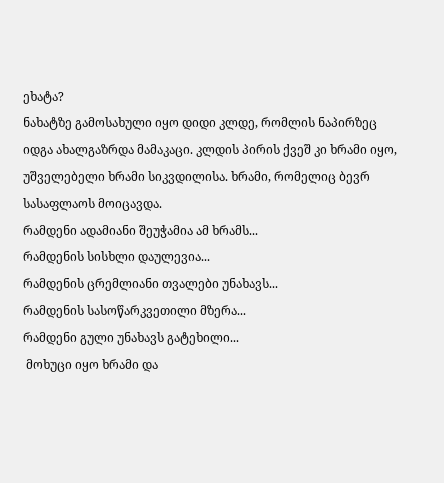ეხატა?
ნახატზე გამოსახული იყო დიდი კლდე, რომლის ნაპირზეც იდგა ახალგაზრდა მამაკაცი. კლდის პირის ქვეშ კი ხრამი იყო, უშველებელი ხრამი სიკვდილისა. ხრამი, რომელიც ბევრ სასაფლაოს მოიცავდა.
რამდენი ადამიანი შეუჭამია ამ ხრამს...
რამდენის სისხლი დაულევია...
რამდენის ცრემლიანი თვალები უნახავს...
რამდენის სასოწარკვეთილი მზერა...
რამდენი გული უნახავს გატეხილი...
 მოხუცი იყო ხრამი და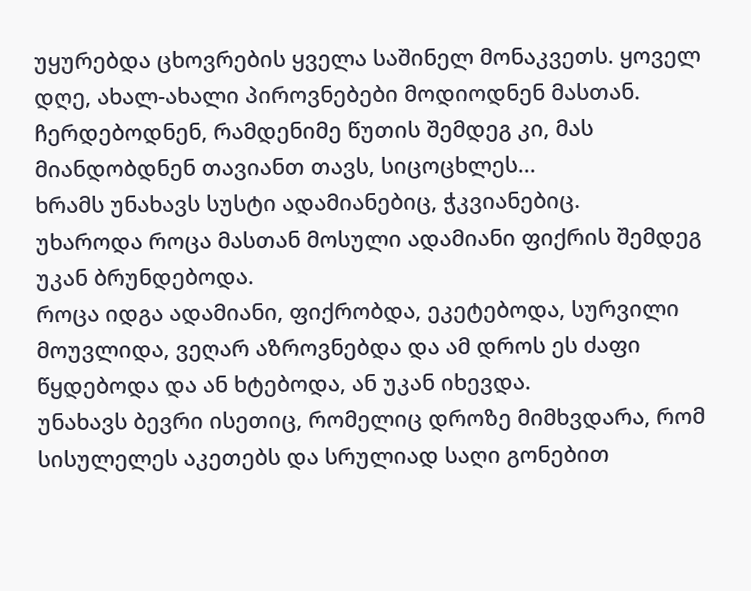უყურებდა ცხოვრების ყველა საშინელ მონაკვეთს. ყოველ დღე, ახალ-ახალი პიროვნებები მოდიოდნენ მასთან. ჩერდებოდნენ, რამდენიმე წუთის შემდეგ კი, მას მიანდობდნენ თავიანთ თავს, სიცოცხლეს...
ხრამს უნახავს სუსტი ადამიანებიც, ჭკვიანებიც.
უხაროდა როცა მასთან მოსული ადამიანი ფიქრის შემდეგ უკან ბრუნდებოდა.
როცა იდგა ადამიანი, ფიქრობდა, ეკეტებოდა, სურვილი მოუვლიდა, ვეღარ აზროვნებდა და ამ დროს ეს ძაფი წყდებოდა და ან ხტებოდა, ან უკან იხევდა.
უნახავს ბევრი ისეთიც, რომელიც დროზე მიმხვდარა, რომ სისულელეს აკეთებს და სრულიად საღი გონებით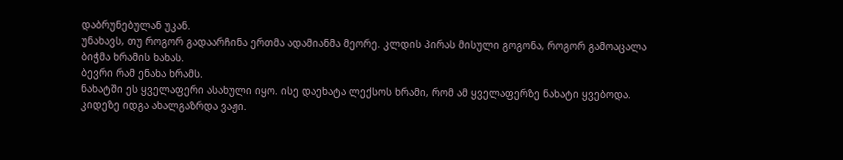დაბრუნებულან უკან.
უნახავს, თუ როგორ გადაარჩინა ერთმა ადამიანმა მეორე. კლდის პირას მისული გოგონა, როგორ გამოაცალა ბიჭმა ხრამის ხახას.
ბევრი რამ ენახა ხრამს.
ნახატში ეს ყველაფერი ასახული იყო. ისე დაეხატა ლექსოს ხრამი, რომ ამ ყველაფერზე ნახატი ყვებოდა.
კიდეზე იდგა ახალგაზრდა ვაჟი.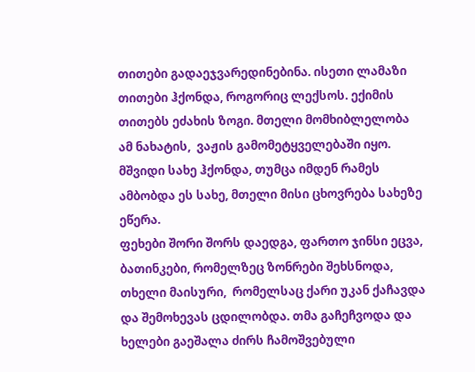თითები გადაეჯვარედინებინა. ისეთი ლამაზი თითები ჰქონდა, როგორიც ლექსოს. ექიმის თითებს ეძახის ზოგი. მთელი მომხიბლელობა ამ ნახატის,  ვაჟის გამომეტყველებაში იყო. მშვიდი სახე ჰქონდა, თუმცა იმდენ რამეს ამბობდა ეს სახე, მთელი მისი ცხოვრება სახეზე ეწერა.
ფეხები შორი შორს დაედგა, ფართო ჯინსი ეცვა, ბათინკები, რომელზეც ზონრები შეხსნოდა, თხელი მაისური,  რომელსაც ქარი უკან ქაჩავდა და შემოხევას ცდილობდა. თმა გაჩეჩვოდა და ხელები გაეშალა ძირს ჩამოშვებული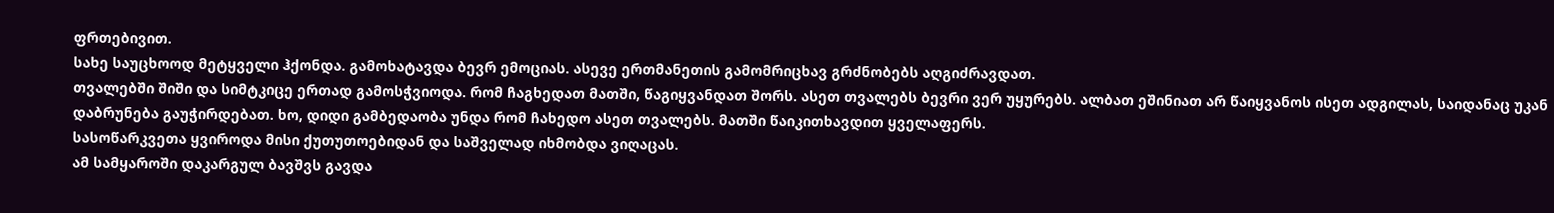ფრთებივით.
სახე საუცხოოდ მეტყველი ჰქონდა. გამოხატავდა ბევრ ემოციას. ასევე ერთმანეთის გამომრიცხავ გრძნობებს აღგიძრავდათ.
თვალებში შიში და სიმტკიცე ერთად გამოსჭვიოდა. რომ ჩაგხედათ მათში, წაგიყვანდათ შორს. ასეთ თვალებს ბევრი ვერ უყურებს. ალბათ ეშინიათ არ წაიყვანოს ისეთ ადგილას, საიდანაც უკან დაბრუნება გაუჭირდებათ. ხო, დიდი გამბედაობა უნდა რომ ჩახედო ასეთ თვალებს. მათში წაიკითხავდით ყველაფერს.
სასოწარკვეთა ყვიროდა მისი ქუთუთოებიდან და საშველად იხმობდა ვიღაცას.
ამ სამყაროში დაკარგულ ბავშვს გავდა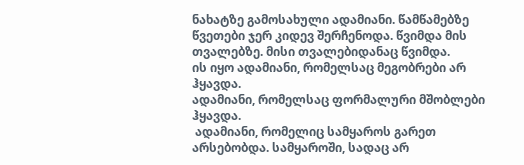ნახატზე გამოსახული ადამიანი. წამწამებზე წვეთები ჯერ კიდევ შერჩენოდა. წვიმდა მის თვალებზე. მისი თვალებიდანაც წვიმდა.
ის იყო ადამიანი, რომელსაც მეგობრები არ ჰყავდა.
ადამიანი, რომელსაც ფორმალური მშობლები ჰყავდა.
 ადამიანი, რომელიც სამყაროს გარეთ არსებობდა. სამყაროში, სადაც არ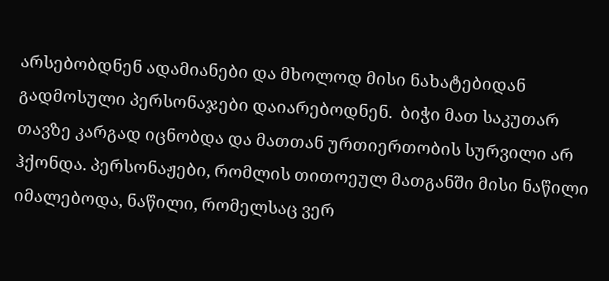არსებობდნენ ადამიანები და მხოლოდ მისი ნახატებიდან გადმოსული პერსონაჯები დაიარებოდნენ.  ბიჭი მათ საკუთარ თავზე კარგად იცნობდა და მათთან ურთიერთობის სურვილი არ ჰქონდა. პერსონაჟები, რომლის თითოეულ მათგანში მისი ნაწილი იმალებოდა, ნაწილი, რომელსაც ვერ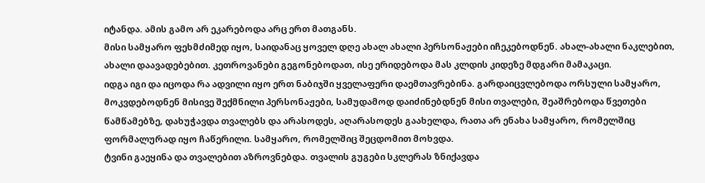იტანდა. ამის გამო არ ეკარებოდა არც ერთ მათგანს.
მისი სამყარო ფეხმძიმედ იყო, საიდანაც ყოველ დღე ახალ ახალი პერსონაჟები იჩეკებოდნენ. ახალ-ახალი ნაკლებით, ახალი დაავადებებით. კეთროვანები გეგონებოდათ, ისე ერიდებოდა მას კლდის კიდეზე მდგარი მამაკაცი.
იდგა იგი და იცოდა რა ადვილი იყო ერთ ნაბიჯში ყველაფერი დაემთავრებინა. გარდაიცვლებოდა ორსული სამყარო, მოკვდებოდნენ მისივე შექმნილი პერსონაჟები, სამუდამოდ დაიძინებდნენ მისი თვალები, შეაშრებოდა წვეთები წამწამებზე, დახუჭავდა თვალებს და არასოდეს, აღარასოდეს გაახელდა, რათა არ ენახა სამყარო, რომელშიც ფორმალურად იყო ჩაწერილი. სამყარო, რომელშიც შეცდომით მოხვდა.
ტვინი გაეყინა და თვალებით აზროვნებდა. თვალის გუგები სკლერას ზნიქავდა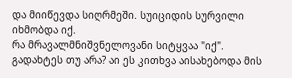და მიიწევდა სიღრმეში. სუიციდის სურვილი იხმობდა იქ.
რა მრავალმნიშვნელოვანი სიტყვაა "იქ".
გადახტეს თუ არა? აი ეს კითხვა აისახებოდა მის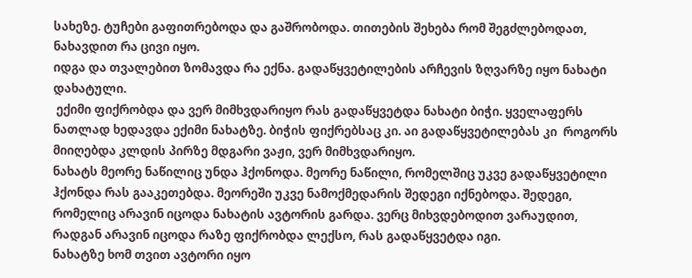სახეზე. ტუჩები გაფითრებოდა და გაშრობოდა. თითების შეხება რომ შეგძლებოდათ, ნახავდით რა ცივი იყო.
იდგა და თვალებით ზომავდა რა ექნა. გადაწყვეტილების არჩევის ზღვარზე იყო ნახატი დახატული.
 ექიმი ფიქრობდა და ვერ მიმხვდარიყო რას გადაწყვეტდა ნახატი ბიჭი. ყველაფერს ნათლად ხედავდა ექიმი ნახატზე. ბიჭის ფიქრებსაც კი. აი გადაწყვეტილებას კი  როგორს მიიღებდა კლდის პირზე მდგარი ვაჟი, ვერ მიმხვდარიყო.
ნახატს მეორე ნაწილიც უნდა ჰქონოდა. მეორე ნაწილი, რომელშიც უკვე გადაწყვეტილი ჰქონდა რას გააკეთებდა. მეორეში უკვე ნამოქმედარის შედეგი იქნებოდა. შედეგი, რომელიც არავინ იცოდა ნახატის ავტორის გარდა. ვერც მიხვდებოდით ვარაუდით, რადგან არავინ იცოდა რაზე ფიქრობდა ლექსო, რას გადაწყვეტდა იგი.
ნახატზე ხომ თვით ავტორი იყო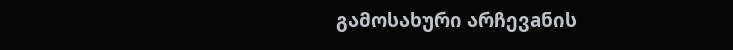გამოსახური არჩევaნის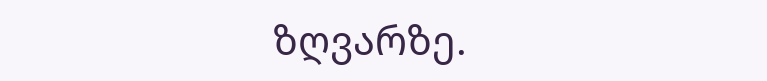ზღვარზე.